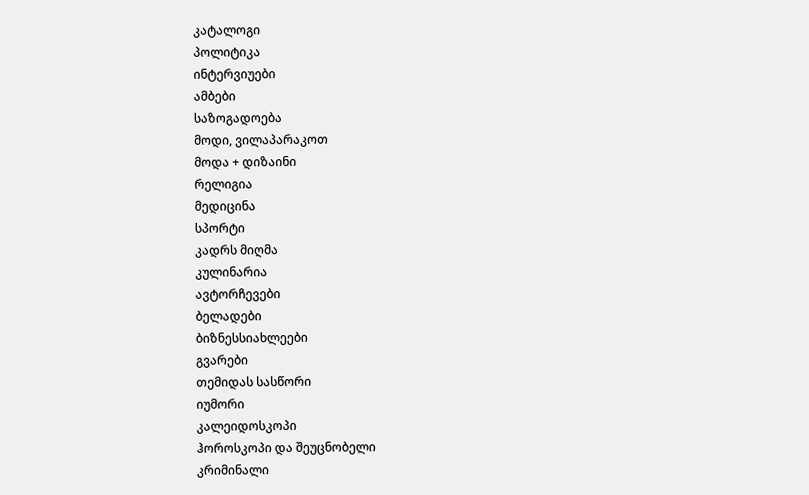კატალოგი
პოლიტიკა
ინტერვიუები
ამბები
საზოგადოება
მოდი, ვილაპარაკოთ
მოდა + დიზაინი
რელიგია
მედიცინა
სპორტი
კადრს მიღმა
კულინარია
ავტორჩევები
ბელადები
ბიზნესსიახლეები
გვარები
თემიდას სასწორი
იუმორი
კალეიდოსკოპი
ჰოროსკოპი და შეუცნობელი
კრიმინალი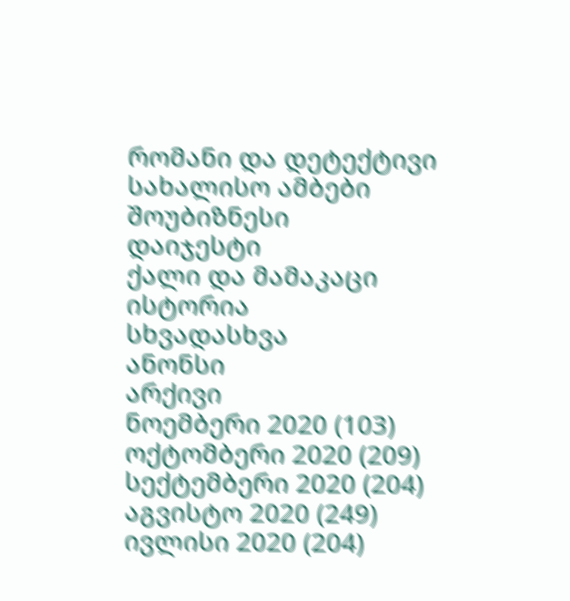რომანი და დეტექტივი
სახალისო ამბები
შოუბიზნესი
დაიჯესტი
ქალი და მამაკაცი
ისტორია
სხვადასხვა
ანონსი
არქივი
ნოემბერი 2020 (103)
ოქტომბერი 2020 (209)
სექტემბერი 2020 (204)
აგვისტო 2020 (249)
ივლისი 2020 (204)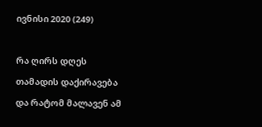ივნისი 2020 (249)

რა ღირს დღეს თამადის დაქირავება და რატომ მალავენ ამ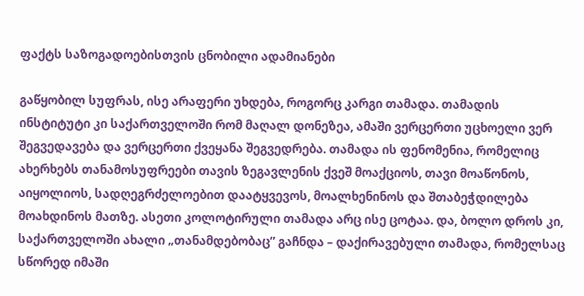ფაქტს საზოგადოებისთვის ცნობილი ადამიანები

გაწყობილ სუფრას, ისე არაფერი უხდება, როგორც კარგი თამადა. თამადის ინსტიტუტი კი საქართველოში რომ მაღალ დონეზეა, ამაში ვერცერთი უცხოელი ვერ შეგვედავება და ვერცერთი ქვეყანა შეგვედრება. თამადა ის ფენომენია, რომელიც ახერხებს თანამოსუფრეები თავის ზეგავლენის ქვეშ მოაქციოს, თავი მოაწონოს, აიყოლიოს, სადღეგრძელოებით დაატყვევოს, მოალხენინოს და შთაბეჭდილება მოახდინოს მათზე. ასეთი კოლოტირული თამადა არც ისე ცოტაა. და, ბოლო დროს კი, საქართველოში ახალი „თანამდებობაც” გაჩნდა – დაქირავებული თამადა, რომელსაც სწორედ იმაში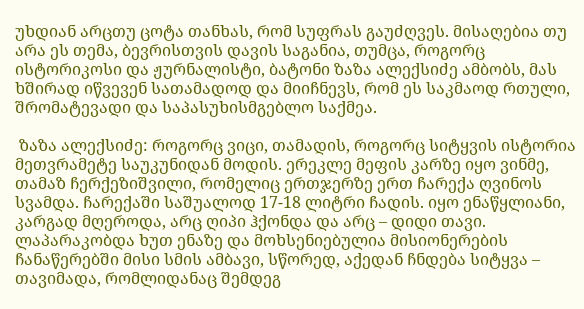უხდიან არცთუ ცოტა თანხას, რომ სუფრას გაუძღვეს. მისაღებია თუ არა ეს თემა, ბევრისთვის დავის საგანია, თუმცა, როგორც ისტორიკოსი და ჟურნალისტი, ბატონი ზაზა ალექსიძე ამბობს, მას ხშირად იწვევენ სათამადოდ და მიიჩნევს, რომ ეს საკმაოდ რთული, შრომატევადი და საპასუხისმგებლო საქმეა.

 ზაზა ალექსიძე: როგორც ვიცი, თამადის, როგორც სიტყვის ისტორია მეთვრამეტე საუკუნიდან მოდის. ერეკლე მეფის კარზე იყო ვინმე, თამაზ ჩერქეზიშვილი, რომელიც ერთჯერზე ერთ ჩარექა ღვინოს სვამდა. ჩარექაში საშუალოდ 17-18 ლიტრი ჩადის. იყო ენაწყლიანი, კარგად მღეროდა, არც ღიპი ჰქონდა და არც – დიდი თავი. ლაპარაკობდა ხუთ ენაზე და მოხსენიებულია მისიონერების ჩანაწერებში მისი სმის ამბავი, სწორედ, აქედან ჩნდება სიტყვა – თავიმადა, რომლიდანაც შემდეგ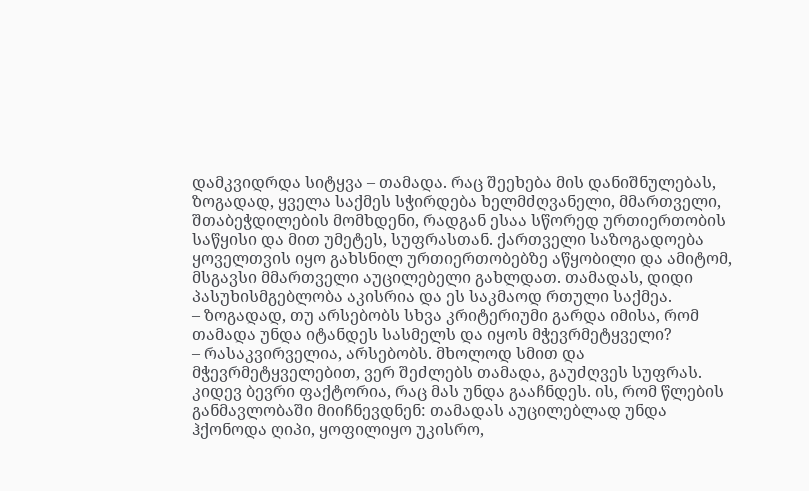დამკვიდრდა სიტყვა – თამადა. რაც შეეხება მის დანიშნულებას, ზოგადად, ყველა საქმეს სჭირდება ხელმძღვანელი, მმართველი, შთაბეჭდილების მომხდენი, რადგან ესაა სწორედ ურთიერთობის საწყისი და მით უმეტეს, სუფრასთან. ქართველი საზოგადოება ყოველთვის იყო გახსნილ ურთიერთობებზე აწყობილი და ამიტომ, მსგავსი მმართველი აუცილებელი გახლდათ. თამადას, დიდი პასუხისმგებლობა აკისრია და ეს საკმაოდ რთული საქმეა.
– ზოგადად, თუ არსებობს სხვა კრიტერიუმი გარდა იმისა, რომ თამადა უნდა იტანდეს სასმელს და იყოს მჭევრმეტყველი?
– რასაკვირველია, არსებობს. მხოლოდ სმით და მჭევრმეტყველებით, ვერ შეძლებს თამადა, გაუძღვეს სუფრას. კიდევ ბევრი ფაქტორია, რაც მას უნდა გააჩნდეს. ის, რომ წლების განმავლობაში მიიჩნევდნენ: თამადას აუცილებლად უნდა ჰქონოდა ღიპი, ყოფილიყო უკისრო,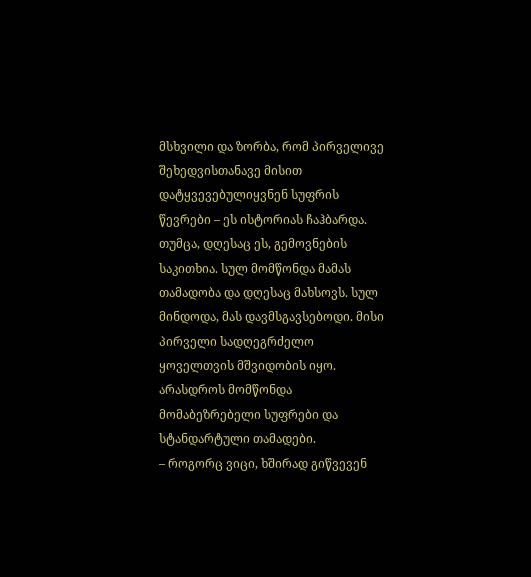მსხვილი და ზორბა, რომ პირველივე შეხედვისთანავე მისით დატყვევებულიყვნენ სუფრის წევრები – ეს ისტორიას ჩაჰბარდა. თუმცა, დღესაც ეს, გემოვნების საკითხია. სულ მომწონდა მამას თამადობა და დღესაც მახსოვს. სულ მინდოდა, მას დავმსგავსებოდი. მისი პირველი სადღეგრძელო ყოველთვის მშვიდობის იყო. არასდროს მომწონდა მომაბეზრებელი სუფრები და სტანდარტული თამადები.
– როგორც ვიცი, ხშირად გიწვევენ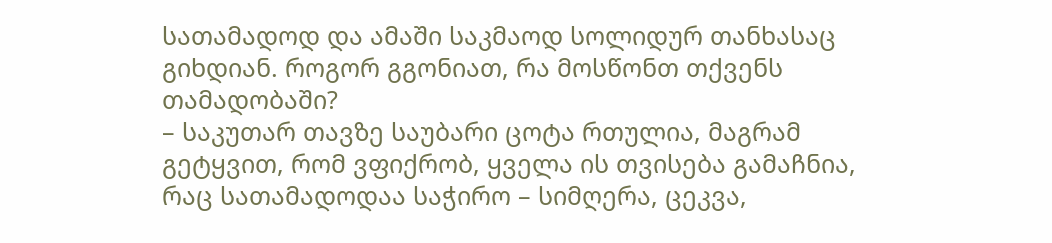სათამადოდ და ამაში საკმაოდ სოლიდურ თანხასაც გიხდიან. როგორ გგონიათ, რა მოსწონთ თქვენს თამადობაში?
– საკუთარ თავზე საუბარი ცოტა რთულია, მაგრამ გეტყვით, რომ ვფიქრობ, ყველა ის თვისება გამაჩნია, რაც სათამადოდაა საჭირო – სიმღერა, ცეკვა,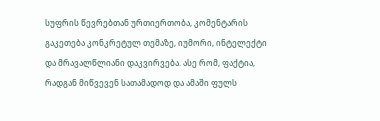სუფრის წევრებთან ურთიერთობა, კომენტარის გაკეთება კონკრეტულ თემაზე, იუმორი, ინტელექტი და მრავალწლიანი დაკვირვება. ასე რომ, ფაქტია, რადგან მიწვევენ სათამადოდ და ამაში ფულს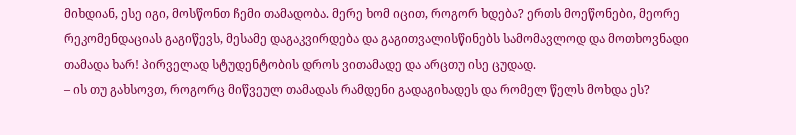მიხდიან, ესე იგი, მოსწონთ ჩემი თამადობა. მერე ხომ იცით, როგორ ხდება? ერთს მოეწონები, მეორე რეკომენდაციას გაგიწევს, მესამე დაგაკვირდება და გაგითვალისწინებს სამომავლოდ და მოთხოვნადი თამადა ხარ! პირველად სტუდენტობის დროს ვითამადე და არცთუ ისე ცუდად.
– ის თუ გახსოვთ, როგორც მიწვეულ თამადას რამდენი გადაგიხადეს და რომელ წელს მოხდა ეს?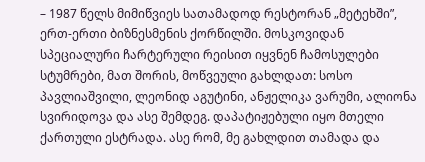– 1987 წელს მიმიწვიეს სათამადოდ რესტორან „მეტეხში”, ერთ-ერთი ბიზნესმენის ქორწილში. მოსკოვიდან სპეციალური ჩარტერული რეისით იყვნენ ჩამოსულები სტუმრები, მათ შორის, მოწვეული გახლდათ: სოსო პავლიაშვილი, ლეონიდ აგუტინი, ანჟელიკა ვარუმი, ალიონა სვირიდოვა და ასე შემდეგ. დაპატიჟებული იყო მთელი ქართული ესტრადა. ასე რომ, მე გახლდით თამადა და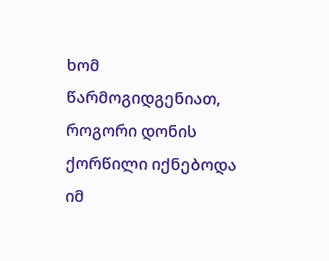ხომ წარმოგიდგენიათ, როგორი დონის ქორწილი იქნებოდა იმ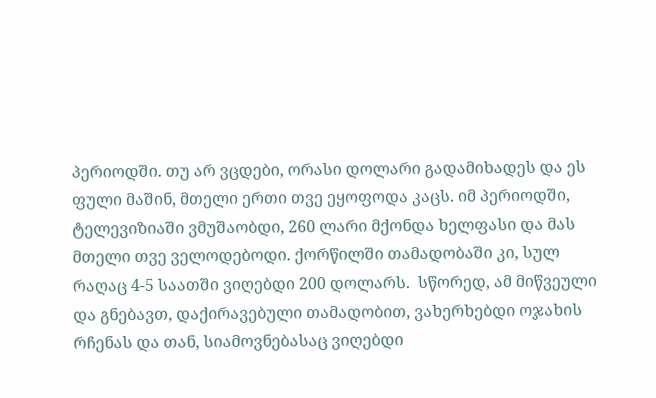პერიოდში. თუ არ ვცდები, ორასი დოლარი გადამიხადეს და ეს ფული მაშინ, მთელი ერთი თვე ეყოფოდა კაცს. იმ პერიოდში, ტელევიზიაში ვმუშაობდი, 260 ლარი მქონდა ხელფასი და მას მთელი თვე ველოდებოდი. ქორწილში თამადობაში კი, სულ რაღაც 4-5 საათში ვიღებდი 200 დოლარს.  სწორედ, ამ მიწვეული და გნებავთ, დაქირავებული თამადობით, ვახერხებდი ოჯახის რჩენას და თან, სიამოვნებასაც ვიღებდი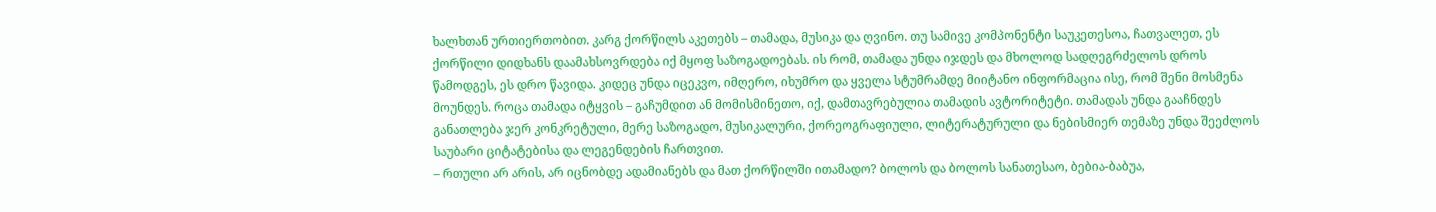ხალხთან ურთიერთობით. კარგ ქორწილს აკეთებს – თამადა, მუსიკა და ღვინო. თუ სამივე კომპონენტი საუკეთესოა, ჩათვალეთ, ეს ქორწილი დიდხანს დაამახსოვრდება იქ მყოფ საზოგადოებას. ის რომ, თამადა უნდა იჯდეს და მხოლოდ სადღეგრძელოს დროს წამოდგეს, ეს დრო წავიდა. კიდეც უნდა იცეკვო, იმღერო, იხუმრო და ყველა სტუმრამდე მიიტანო ინფორმაცია ისე, რომ შენი მოსმენა მოუნდეს. როცა თამადა იტყვის – გაჩუმდით ან მომისმინეთო, იქ, დამთავრებულია თამადის ავტორიტეტი. თამადას უნდა გააჩნდეს განათლება ჯერ კონკრეტული, მერე საზოგადო, მუსიკალური, ქორეოგრაფიული, ლიტერატურული და ნებისმიერ თემაზე უნდა შეეძლოს საუბარი ციტატებისა და ლეგენდების ჩართვით.
– რთული არ არის, არ იცნობდე ადამიანებს და მათ ქორწილში ითამადო? ბოლოს და ბოლოს სანათესაო, ბებია-ბაბუა,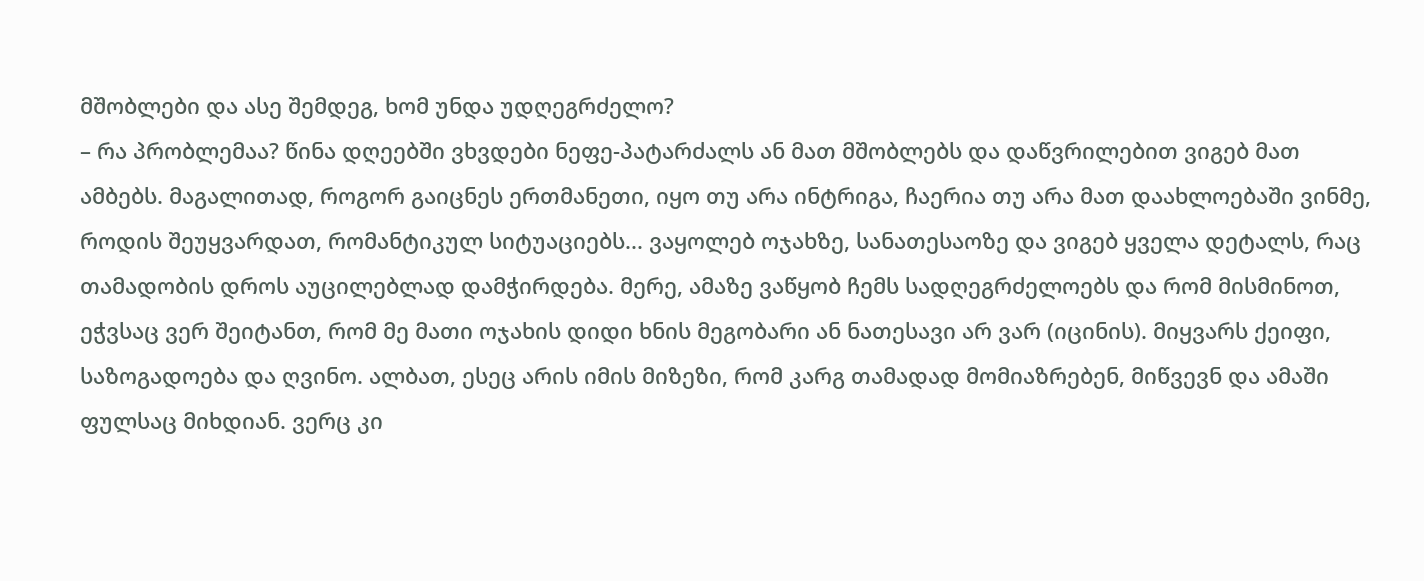მშობლები და ასე შემდეგ, ხომ უნდა უდღეგრძელო?
– რა პრობლემაა? წინა დღეებში ვხვდები ნეფე-პატარძალს ან მათ მშობლებს და დაწვრილებით ვიგებ მათ ამბებს. მაგალითად, როგორ გაიცნეს ერთმანეთი, იყო თუ არა ინტრიგა, ჩაერია თუ არა მათ დაახლოებაში ვინმე, როდის შეუყვარდათ, რომანტიკულ სიტუაციებს... ვაყოლებ ოჯახზე, სანათესაოზე და ვიგებ ყველა დეტალს, რაც თამადობის დროს აუცილებლად დამჭირდება. მერე, ამაზე ვაწყობ ჩემს სადღეგრძელოებს და რომ მისმინოთ, ეჭვსაც ვერ შეიტანთ, რომ მე მათი ოჯახის დიდი ხნის მეგობარი ან ნათესავი არ ვარ (იცინის). მიყვარს ქეიფი, საზოგადოება და ღვინო. ალბათ, ესეც არის იმის მიზეზი, რომ კარგ თამადად მომიაზრებენ, მიწვევნ და ამაში ფულსაც მიხდიან. ვერც კი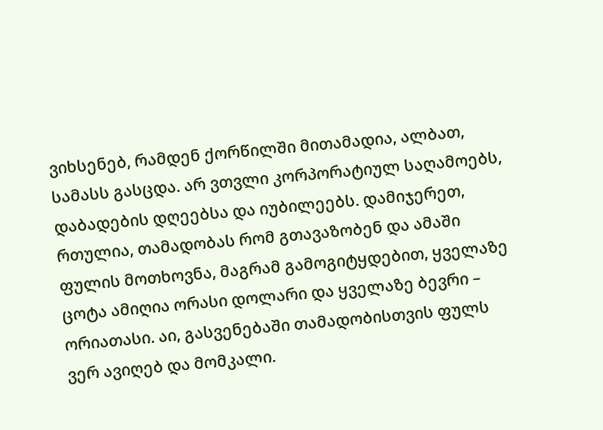ვიხსენებ, რამდენ ქორწილში მითამადია, ალბათ, სამასს გასცდა. არ ვთვლი კორპორატიულ საღამოებს, დაბადების დღეებსა და იუბილეებს. დამიჯერეთ, რთულია, თამადობას რომ გთავაზობენ და ამაში ფულის მოთხოვნა, მაგრამ გამოგიტყდებით, ყველაზე ცოტა ამიღია ორასი დოლარი და ყველაზე ბევრი – ორიათასი. აი, გასვენებაში თამადობისთვის ფულს ვერ ავიღებ და მომკალი.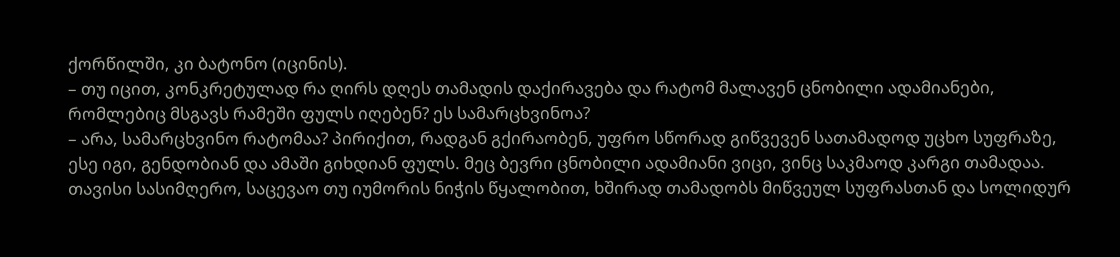ქორწილში, კი ბატონო (იცინის).
– თუ იცით, კონკრეტულად რა ღირს დღეს თამადის დაქირავება და რატომ მალავენ ცნობილი ადამიანები, რომლებიც მსგავს რამეში ფულს იღებენ? ეს სამარცხვინოა?
– არა, სამარცხვინო რატომაა? პირიქით, რადგან გქირაობენ, უფრო სწორად გიწვევენ სათამადოდ უცხო სუფრაზე, ესე იგი, გენდობიან და ამაში გიხდიან ფულს. მეც ბევრი ცნობილი ადამიანი ვიცი, ვინც საკმაოდ კარგი თამადაა. თავისი სასიმღერო, საცევაო თუ იუმორის ნიჭის წყალობით, ხშირად თამადობს მიწვეულ სუფრასთან და სოლიდურ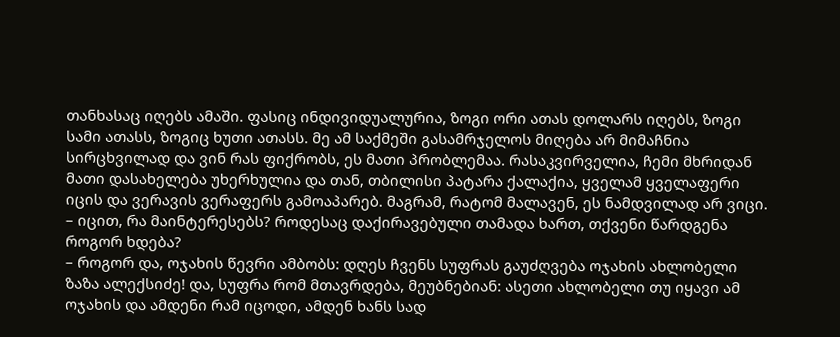თანხასაც იღებს ამაში. ფასიც ინდივიდუალურია, ზოგი ორი ათას დოლარს იღებს, ზოგი სამი ათასს, ზოგიც ხუთი ათასს. მე ამ საქმეში გასამრჯელოს მიღება არ მიმაჩნია სირცხვილად და ვინ რას ფიქრობს, ეს მათი პრობლემაა. რასაკვირველია, ჩემი მხრიდან მათი დასახელება უხერხულია და თან, თბილისი პატარა ქალაქია, ყველამ ყველაფერი იცის და ვერავის ვერაფერს გამოაპარებ. მაგრამ, რატომ მალავენ, ეს ნამდვილად არ ვიცი.
– იცით, რა მაინტერესებს? როდესაც დაქირავებული თამადა ხართ, თქვენი წარდგენა როგორ ხდება?
– როგორ და, ოჯახის წევრი ამბობს: დღეს ჩვენს სუფრას გაუძღვება ოჯახის ახლობელი ზაზა ალექსიძე! და, სუფრა რომ მთავრდება, მეუბნებიან: ასეთი ახლობელი თუ იყავი ამ ოჯახის და ამდენი რამ იცოდი, ამდენ ხანს სად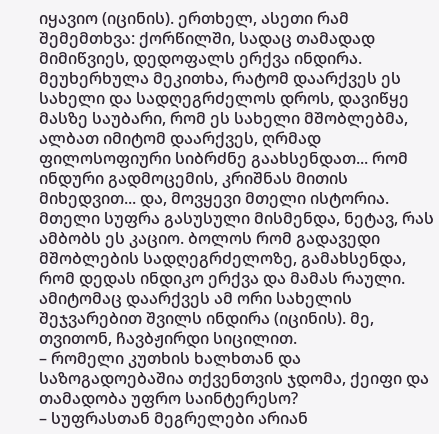იყავიო (იცინის). ერთხელ, ასეთი რამ შემემთხვა: ქორწილში, სადაც თამადად მიმიწვიეს, დედოფალს ერქვა ინდირა. მეუხერხულა მეკითხა, რატომ დაარქვეს ეს სახელი და სადღეგრძელოს დროს, დავიწყე მასზე საუბარი, რომ ეს სახელი მშობლებმა, ალბათ იმიტომ დაარქვეს, ღრმად ფილოსოფიური სიბრძნე გაახსენდათ... რომ ინდური გადმოცემის, კრიშნას მითის მიხედვით... და, მოვყევი მთელი ისტორია. მთელი სუფრა გასუსული მისმენდა, ნეტავ, რას ამბობს ეს კაციო. ბოლოს რომ გადავედი მშობლების სადღეგრძელოზე, გამახსენდა, რომ დედას ინდიკო ერქვა და მამას რაული. ამიტომაც დაარქვეს ამ ორი სახელის შეჯვარებით შვილს ინდირა (იცინის). მე, თვითონ, ჩავბჟირდი სიცილით.
– რომელი კუთხის ხალხთან და საზოგადოებაშია თქვენთვის ჯდომა, ქეიფი და თამადობა უფრო საინტერესო?
– სუფრასთან მეგრელები არიან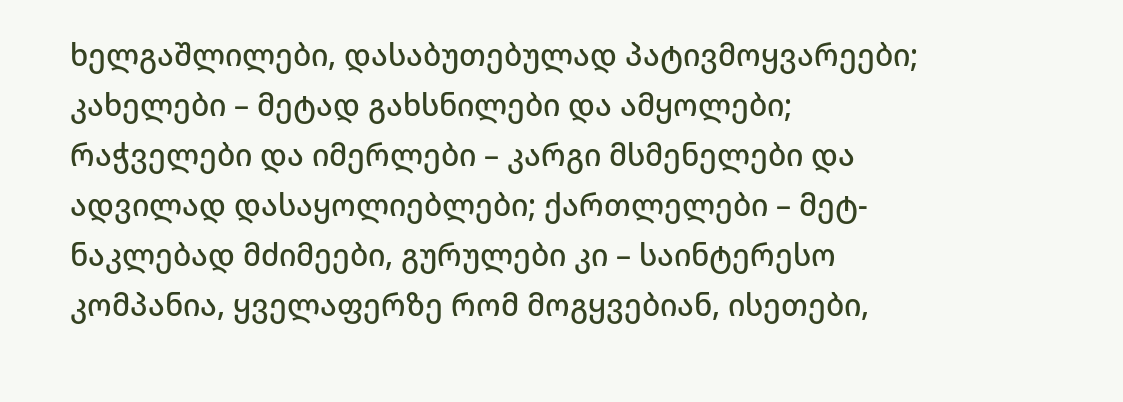ხელგაშლილები, დასაბუთებულად პატივმოყვარეები; კახელები – მეტად გახსნილები და ამყოლები; რაჭველები და იმერლები – კარგი მსმენელები და ადვილად დასაყოლიებლები; ქართლელები – მეტ-ნაკლებად მძიმეები, გურულები კი – საინტერესო კომპანია, ყველაფერზე რომ მოგყვებიან, ისეთები,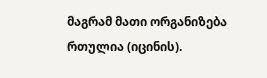მაგრამ მათი ორგანიზება რთულია (იცინის).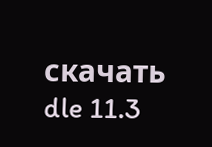скачать dle 11.3